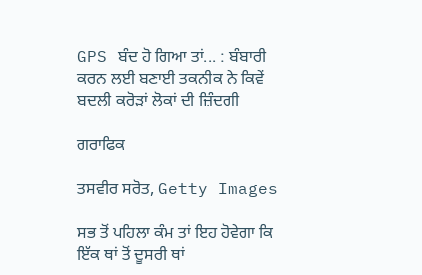GPS ਬੰਦ ਹੋ ਗਿਆ ਤਾਂ... : ਬੰਬਾਰੀ ਕਰਨ ਲਈ ਬਣਾਈ ਤਕਨੀਕ ਨੇ ਕਿਵੇਂ ਬਦਲੀ ਕਰੋੜਾਂ ਲੋਕਾਂ ਦੀ ਜ਼ਿੰਦਗੀ

ਗਰਾਫਿਕ

ਤਸਵੀਰ ਸਰੋਤ, Getty Images

ਸਭ ਤੋਂ ਪਹਿਲਾ ਕੰਮ ਤਾਂ ਇਹ ਹੋਵੇਗਾ ਕਿ ਇੱਕ ਥਾਂ ਤੋਂ ਦੂਸਰੀ ਥਾਂ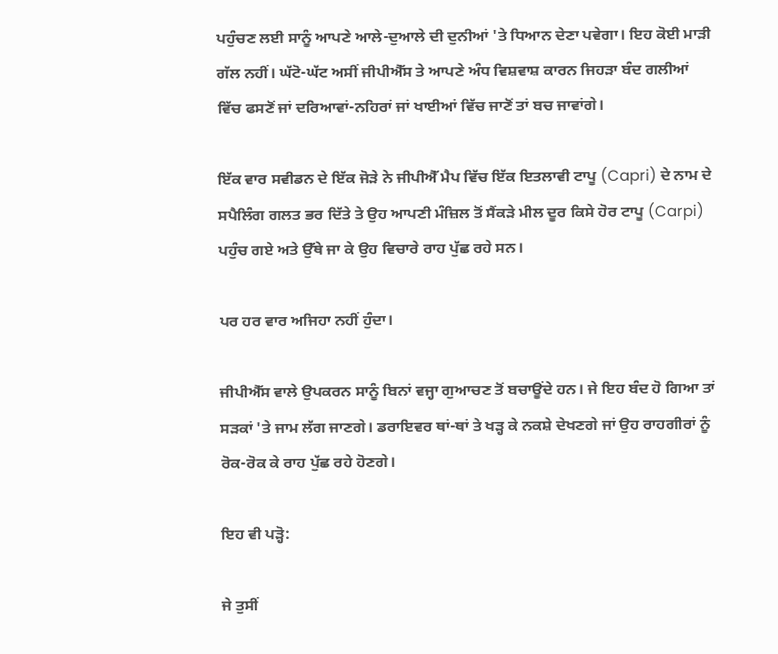ਪਹੁੰਚਣ ਲਈ ਸਾਨੂੰ ਆਪਣੇ ਆਲੇ-ਦੁਆਲੇ ਦੀ ਦੁਨੀਆਂ 'ਤੇ ਧਿਆਨ ਦੇਣਾ ਪਵੇਗਾ। ਇਹ ਕੋਈ ਮਾੜੀ ਗੱਲ ਨਹੀਂ। ਘੱਟੋ-ਘੱਟ ਅਸੀਂ ਜੀਪੀਐੱਸ ਤੇ ਆਪਣੇ ਅੰਧ ਵਿਸ਼ਵਾਸ਼ ਕਾਰਨ ਜਿਹੜਾ ਬੰਦ ਗਲੀਆਂ ਵਿੱਚ ਫਸਣੋਂ ਜਾਂ ਦਰਿਆਵਾਂ-ਨਹਿਰਾਂ ਜਾਂ ਖਾਈਆਂ ਵਿੱਚ ਜਾਣੋਂ ਤਾਂ ਬਚ ਜਾਵਾਂਗੇ।

ਇੱਕ ਵਾਰ ਸਵੀਡਨ ਦੇ ਇੱਕ ਜੋੜੇ ਨੇ ਜੀਪੀਐੱ ਮੈਪ ਵਿੱਚ ਇੱਕ ਇਤਲਾਵੀ ਟਾਪੂ (Capri) ਦੇ ਨਾਮ ਦੇ ਸਪੈਲਿੰਗ ਗਲਤ ਭਰ ਦਿੱਤੇ ਤੇ ਉਹ ਆਪਣੀ ਮੰਜ਼ਿਲ ਤੋਂ ਸੈਂਕੜੇ ਮੀਲ ਦੂਰ ਕਿਸੇ ਹੋਰ ਟਾਪੂ (Carpi) ਪਹੁੰਚ ਗਏ ਅਤੇ ਉੱਥੇ ਜਾ ਕੇ ਉਹ ਵਿਚਾਰੇ ਰਾਹ ਪੁੱਛ ਰਹੇ ਸਨ।

ਪਰ ਹਰ ਵਾਰ ਅਜਿਹਾ ਨਹੀਂ ਹੁੰਦਾ।

ਜੀਪੀਐੱਸ ਵਾਲੇ ਉਪਕਰਨ ਸਾਨੂੰ ਬਿਨਾਂ ਵਜ੍ਹਾ ਗੁਆਚਣ ਤੋਂ ਬਚਾਊਂਦੇ ਹਨ। ਜੇ ਇਹ ਬੰਦ ਹੋ ਗਿਆ ਤਾਂ ਸੜਕਾਂ 'ਤੇ ਜਾਮ ਲੱਗ ਜਾਣਗੇ। ਡਰਾਇਵਰ ਥਾਂ-ਥਾਂ ਤੇ ਖੜ੍ਹ ਕੇ ਨਕਸ਼ੇ ਦੇਖਣਗੇ ਜਾਂ ਉਹ ਰਾਹਗੀਰਾਂ ਨੂੰ ਰੋਕ-ਰੋਕ ਕੇ ਰਾਹ ਪੁੱਛ ਰਹੇ ਹੋਣਗੇ।

ਇਹ ਵੀ ਪੜ੍ਹੋ:

ਜੇ ਤੁਸੀਂ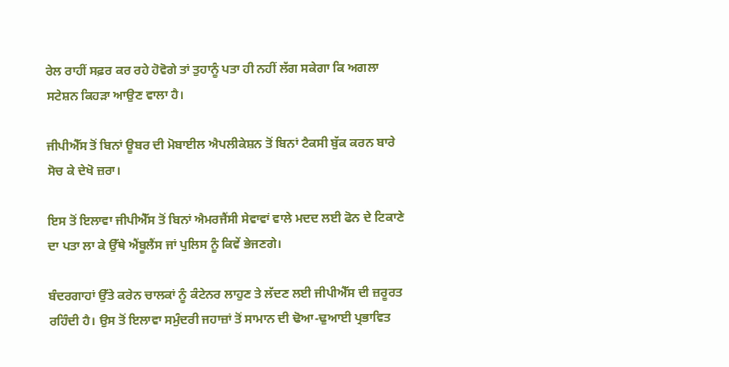ਰੇਲ ਰਾਹੀਂ ਸਫ਼ਰ ਕਰ ਰਹੇ ਹੋਵੋਗੇ ਤਾਂ ਤੁਹਾਨੂੰ ਪਤਾ ਹੀ ਨਹੀਂ ਲੱਗ ਸਕੇਗਾ ਕਿ ਅਗਲਾ ਸਟੇਸ਼ਨ ਕਿਹੜਾ ਆਉਣ ਵਾਲਾ ਹੈ।

ਜੀਪੀਐੱਸ ਤੋਂ ਬਿਨਾਂ ਊਬਰ ਦੀ ਮੋਬਾਈਲ ਐਪਲੀਕੇਸ਼ਨ ਤੋਂ ਬਿਨਾਂ ਟੈਕਸੀ ਬੁੱਕ ਕਰਨ ਬਾਰੇ ਸੋਚ ਕੇ ਦੇਖੋ ਜ਼ਰਾ।

ਇਸ ਤੋਂ ਇਲਾਵਾ ਜੀਪੀਐੱਸ ਤੋਂ ਬਿਨਾਂ ਐਮਰਜੈਂਸੀ ਸੇਵਾਵਾਂ ਵਾਲੇ ਮਦਦ ਲਈ ਫੋਨ ਦੇ ਟਿਕਾਣੇ ਦਾ ਪਤਾ ਲਾ ਕੇ ਉੱਥੇ ਐਂਬੂਲੈਂਸ ਜਾਂ ਪੁਲਿਸ ਨੂੰ ਕਿਵੇਂ ਭੇਜਣਗੇ।

ਬੰਦਰਗਾਹਾਂ ਉੱਤੇ ਕਰੇਨ ਚਾਲਕਾਂ ਨੂੰ ਕੰਟੇਨਰ ਲਾਹੁਣ ਤੇ ਲੱਦਣ ਲਈ ਜੀਪੀਐੱਸ ਦੀ ਜ਼ਰੂਰਤ ਰਹਿੰਦੀ ਹੈ। ਉਸ ਤੋਂ ਇਲਾਵਾ ਸਮੁੰਦਰੀ ਜਹਾਜ਼ਾਂ ਤੋਂ ਸਾਮਾਨ ਦੀ ਢੋਆ-ਢੁਆਈ ਪ੍ਰਭਾਵਿਤ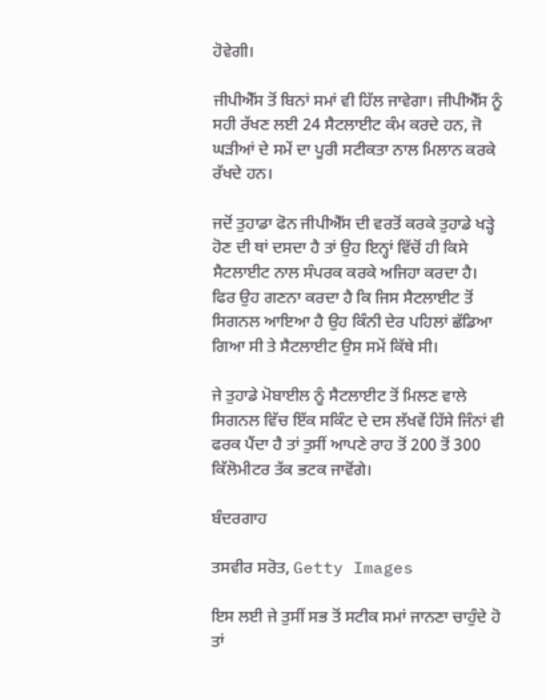ਹੋਵੇਗੀ।

ਜੀਪੀਐੱਸ ਤੋਂ ਬਿਨਾਂ ਸਮਾਂ ਵੀ ਹਿੱਲ ਜਾਵੇਗਾ। ਜੀਪੀਐੱਸ ਨੂੰ ਸਹੀ ਰੱਖਣ ਲਈ 24 ਸੈਟਲਾਈਟ ਕੰਮ ਕਰਦੇ ਹਨ, ਜੋ ਘੜੀਆਂ ਦੇ ਸਮੇਂ ਦਾ ਪੂਰੀ ਸਟੀਕਤਾ ਨਾਲ ਮਿਲਾਨ ਕਰਕੇ ਰੱਖਦੇ ਹਨ।

ਜਦੋਂ ਤੁਹਾਡਾ ਫੋਨ ਜੀਪੀਐੱਸ ਦੀ ਵਰਤੋਂ ਕਰਕੇ ਤੁਹਾਡੇ ਖੜ੍ਹੇ ਹੋਣ ਦੀ ਥਾਂ ਦਸਦਾ ਹੈ ਤਾਂ ਉਹ ਇਨ੍ਹਾਂ ਵਿੱਚੋਂ ਹੀ ਕਿਸੇ ਸੈਟਲਾਈਟ ਨਾਲ ਸੰਪਰਕ ਕਰਕੇ ਅਜਿਹਾ ਕਰਦਾ ਹੈ। ਫਿਰ ਉਹ ਗਣਨਾ ਕਰਦਾ ਹੈ ਕਿ ਜਿਸ ਸੈਟਲਾਈਟ ਤੋਂ ਸਿਗਨਲ ਆਇਆ ਹੈ ਉਹ ਕਿੰਨੀ ਦੇਰ ਪਹਿਲਾਂ ਛੱਡਿਆ ਗਿਆ ਸੀ ਤੇ ਸੈਟਲਾਈਟ ਉਸ ਸਮੇਂ ਕਿੱਥੇ ਸੀ।

ਜੇ ਤੁਹਾਡੇ ਮੋਬਾਈਲ ਨੂੰ ਸੈਟਲਾਈਟ ਤੋਂ ਮਿਲਣ ਵਾਲੇ ਸਿਗਨਲ ਵਿੱਚ ਇੱਕ ਸਕਿੰਟ ਦੇ ਦਸ ਲੱਖਵੇਂ ਹਿੱਸੇ ਜਿੰਨਾਂ ਵੀ ਫਰਕ ਪੈਂਦਾ ਹੈ ਤਾਂ ਤੁਸੀਂ ਆਪਣੇ ਰਾਹ ਤੋਂ 200 ਤੋਂ 300 ਕਿੱਲੋਮੀਟਰ ਤੱਕ ਭਟਕ ਜਾਵੋਂਗੇ।

ਬੰਦਰਗਾਹ

ਤਸਵੀਰ ਸਰੋਤ, Getty Images

ਇਸ ਲਈ ਜੇ ਤੁਸੀਂ ਸਭ ਤੋਂ ਸਟੀਕ ਸਮਾਂ ਜਾਨਣਾ ਚਾਹੁੰਦੇ ਹੋ ਤਾਂ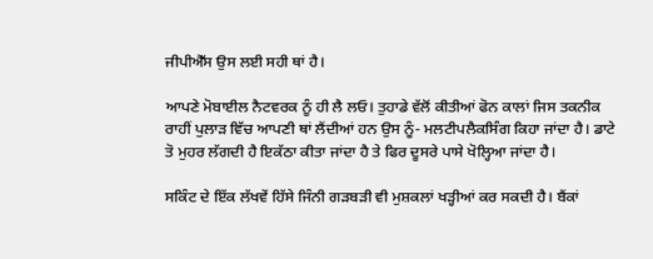ਜੀਪੀਐੱਸ ਉਸ ਲਈ ਸਹੀ ਥਾਂ ਹੈ।

ਆਪਣੇ ਮੋਬਾਈਲ ਨੈਟਵਰਕ ਨੂੰ ਹੀ ਲੈ ਲਓ। ਤੁਹਾਡੇ ਵੱਲੋਂ ਕੀਤੀਆਂ ਫੋਨ ਕਾਲਾਂ ਜਿਸ ਤਕਨੀਕ ਰਾਹੀਂ ਪੁਲਾੜ ਵਿੱਚ ਆਪਣੀ ਥਾਂ ਲੈਂਦੀਆਂ ਹਨ ਉਸ ਨੂੰ- ਮਲਟੀਪਲੈਕਸਿੰਗ ਕਿਹਾ ਜਾਂਦਾ ਹੈ। ਡਾਟੇ ਤੋ ਮੁਹਰ ਲੱਗਦੀ ਹੈ ਇਕੱਠਾ ਕੀਤਾ ਜਾਂਦਾ ਹੈ ਤੇ ਫਿਰ ਦੂਸਰੇ ਪਾਸੇ ਖੋਲ੍ਹਿਆ ਜਾਂਦਾ ਹੈ।

ਸਕਿੰਟ ਦੇ ਇੱਕ ਲੱਖਵੇਂ ਹਿੱਸੇ ਜਿੰਨੀ ਗੜਬੜੀ ਵੀ ਮੁਸ਼ਕਲਾਂ ਖੜ੍ਹੀਆਂ ਕਰ ਸਕਦੀ ਹੈ। ਬੈਂਕਾਂ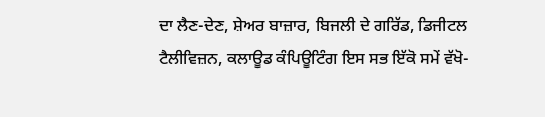ਦਾ ਲੈਣ-ਦੇਣ, ਸ਼ੇਅਰ ਬਾਜ਼ਾਰ, ਬਿਜਲੀ ਦੇ ਗਰਿੱਡ, ਡਿਜੀਟਲ ਟੈਲੀਵਿਜ਼ਨ, ਕਲਾਊਡ ਕੰਪਿਊਟਿੰਗ ਇਸ ਸਭ ਇੱਕੋ ਸਮੇਂ ਵੱਖੋ-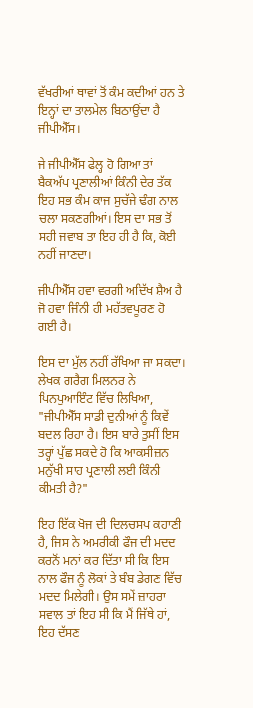ਵੱਖਰੀਆਂ ਥਾਵਾਂ ਤੋਂ ਕੰਮ ਕਦੀਆਂ ਹਨ ਤੇ ਇਨ੍ਹਾਂ ਦਾ ਤਾਲਮੇਲ ਬਿਠਾਉਂਦਾ ਹੈ ਜੀਪੀਐੱਸ।

ਜੇ ਜੀਪੀਐੱਸ ਫੇਲ੍ਹ ਹੋ ਗਿਆ ਤਾਂ ਬੈਕਅੱਪ ਪ੍ਰਣਾਲੀਆਂ ਕਿੰਨੀ ਦੇਰ ਤੱਕ ਇਹ ਸਭ ਕੰਮ ਕਾਜ ਸੁਚੱਜੇ ਢੰਗ ਨਾਲ ਚਲਾ ਸਕਣਗੀਆਂ। ਇਸ ਦਾ ਸਭ ਤੋਂ ਸਹੀ ਜਵਾਬ ਤਾ ਇਹ ਹੀ ਹੈ ਕਿ, ਕੋਈ ਨਹੀਂ ਜਾਣਦਾ।

ਜੀਪੀਐੱਸ ਹਵਾ ਵਰਗੀ ਅਦਿੱਖ ਸ਼ੈਅ ਹੈ ਜੋ ਹਵਾ ਜਿੰਨੀ ਹੀ ਮਹੱਤਵਪੂਰਣ ਹੋ ਗਈ ਹੈ।

ਇਸ ਦਾ ਮੁੱਲ ਨਹੀਂ ਰੱਖਿਆ ਜਾ ਸਕਦਾ। ਲੇਖਕ ਗਰੈਗ ਮਿਲਨਰ ਨੇ ਪਿਨਪੁਆਇੰਟ ਵਿੱਚ ਲਿਖਿਆ, "ਜੀਪੀਐੱਸ ਸਾਡੀ ਦੁਨੀਆਂ ਨੂੰ ਕਿਵੇਂ ਬਦਲ ਰਿਹਾ ਹੈ। ਇਸ ਬਾਰੇ ਤੁਸੀਂ ਇਸ ਤਰ੍ਹਾਂ ਪੁੱਛ ਸਕਦੇ ਹੋ ਕਿ ਆਕਸੀਜ਼ਨ ਮਨੁੱਖੀ ਸਾਹ ਪ੍ਰਣਾਲੀ ਲਈ ਕਿੰਨੀ ਕੀਮਤੀ ਹੈ?"

ਇਹ ਇੱਕ ਖੋਜ ਦੀ ਦਿਲਚਸਪ ਕਹਾਣੀ ਹੈ, ਜਿਸ ਨੇ ਅਮਰੀਕੀ ਫੌਜ ਦੀ ਮਦਦ ਕਰਨੋਂ ਮਨਾਂ ਕਰ ਦਿੱਤਾ ਸੀ ਕਿ ਇਸ ਨਾਲ ਫੌਜ ਨੂੰ ਲੋਕਾਂ ਤੇ ਬੰਬ ਡੇਗਣ ਵਿੱਚ ਮਦਦ ਮਿਲੇਗੀ। ਉਸ ਸਮੇਂ ਜ਼ਾਹਰਾ ਸਵਾਲ ਤਾਂ ਇਹ ਸੀ ਕਿ ਮੈਂ ਜਿੱਥੇ ਹਾਂ, ਇਹ ਦੱਸਣ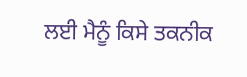ਲਈ ਮੈਨੂੰ ਕਿਸੇ ਤਕਨੀਕ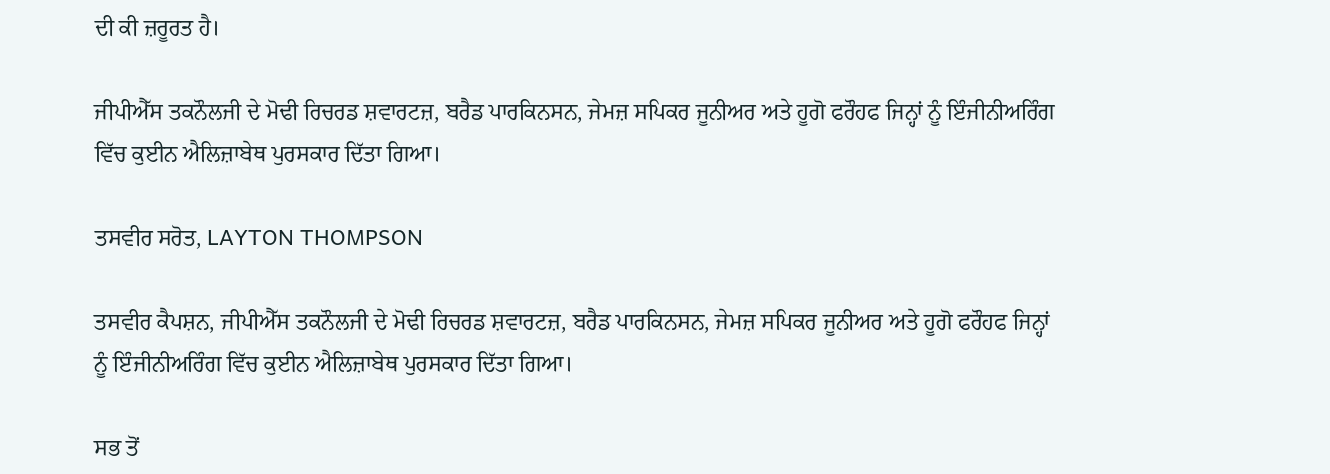ਦੀ ਕੀ ਜ਼ਰੂਰਤ ਹੈ।

ਜੀਪੀਐੱਸ ਤਕਨੌਲਜੀ ਦੇ ਮੋਢੀ ਰਿਚਰਡ ਸ਼ਵਾਰਟਜ਼, ਬਰੈਡ ਪਾਰਕਿਨਸਨ, ਜੇਮਜ਼ ਸਪਿਕਰ ਜੂਨੀਅਰ ਅਤੇ ਹੂਗੋ ਫਰੌਹਫ ਜਿਨ੍ਹਾਂ ਨੂੰ ਇੰਜੀਨੀਅਰਿੰਗ ਵਿੱਚ ਕੁਈਨ ਐਲਿਜ਼ਾਬੇਥ ਪੁਰਸਕਾਰ ਦਿੱਤਾ ਗਿਆ।

ਤਸਵੀਰ ਸਰੋਤ, LAYTON THOMPSON

ਤਸਵੀਰ ਕੈਪਸ਼ਨ, ਜੀਪੀਐੱਸ ਤਕਨੌਲਜੀ ਦੇ ਮੋਢੀ ਰਿਚਰਡ ਸ਼ਵਾਰਟਜ਼, ਬਰੈਡ ਪਾਰਕਿਨਸਨ, ਜੇਮਜ਼ ਸਪਿਕਰ ਜੂਨੀਅਰ ਅਤੇ ਹੂਗੋ ਫਰੌਹਫ ਜਿਨ੍ਹਾਂ ਨੂੰ ਇੰਜੀਨੀਅਰਿੰਗ ਵਿੱਚ ਕੁਈਨ ਐਲਿਜ਼ਾਬੇਥ ਪੁਰਸਕਾਰ ਦਿੱਤਾ ਗਿਆ।

ਸਭ ਤੋਂ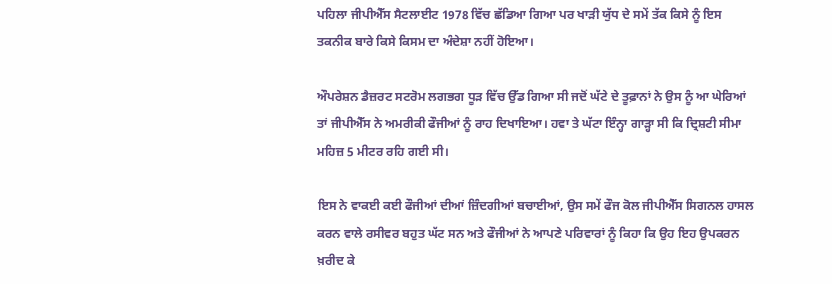ਪਹਿਲਾ ਜੀਪੀਐੱਸ ਸੈਟਲਾਈਟ 1978 ਵਿੱਚ ਛੱਡਿਆ ਗਿਆ ਪਰ ਖਾੜੀ ਯੁੱਧ ਦੇ ਸਮੇਂ ਤੱਕ ਕਿਸੇ ਨੂੰ ਇਸ ਤਕਨੀਕ ਬਾਰੇ ਕਿਸੇ ਕਿਸਮ ਦਾ ਅੰਦੇਸ਼ਾ ਨਹੀਂ ਹੋਇਆ।

ਔਪਰੇਸ਼ਨ ਡੈਜ਼ਰਟ ਸਟਰੋਮ ਲਗਭਗ ਧੂੜ ਵਿੱਚ ਉੱਡ ਗਿਆ ਸੀ ਜਦੋਂ ਘੱਟੇ ਦੇ ਤੂਫ਼ਾਨਾਂ ਨੇ ਉਸ ਨੂੰ ਆ ਘੇਰਿਆਂ ਤਾਂ ਜੀਪੀਐੱਸ ਨੇ ਅਮਰੀਕੀ ਫੌਜੀਆਂ ਨੂੰ ਰਾਹ ਦਿਖਾਇਆ। ਹਵਾ ਤੇ ਘੱਟਾ ਇੰਨ੍ਹਾ ਗਾੜ੍ਹਾ ਸੀ ਕਿ ਦ੍ਰਿਸ਼ਟੀ ਸੀਮਾ ਮਹਿਜ਼ 5 ਮੀਟਰ ਰਹਿ ਗਈ ਸੀ।

ਇਸ ਨੇ ਵਾਕਈ ਕਈ ਫੌਜੀਆਂ ਦੀਆਂ ਜ਼ਿੰਦਗੀਆਂ ਬਚਾਈਆਂ, ਉਸ ਸਮੇਂ ਫੌਜ ਕੋਲ ਜੀਪੀਐੱਸ ਸਿਗਨਲ ਹਾਸਲ ਕਰਨ ਵਾਲੇ ਰਸੀਵਰ ਬਹੁਤ ਘੱਟ ਸਨ ਅਤੇ ਫੌਜੀਆਂ ਨੇ ਆਪਣੇ ਪਰਿਵਾਰਾਂ ਨੂੰ ਕਿਹਾ ਕਿ ਉਹ ਇਹ ਉਪਕਰਨ ਖ਼ਰੀਦ ਕੇ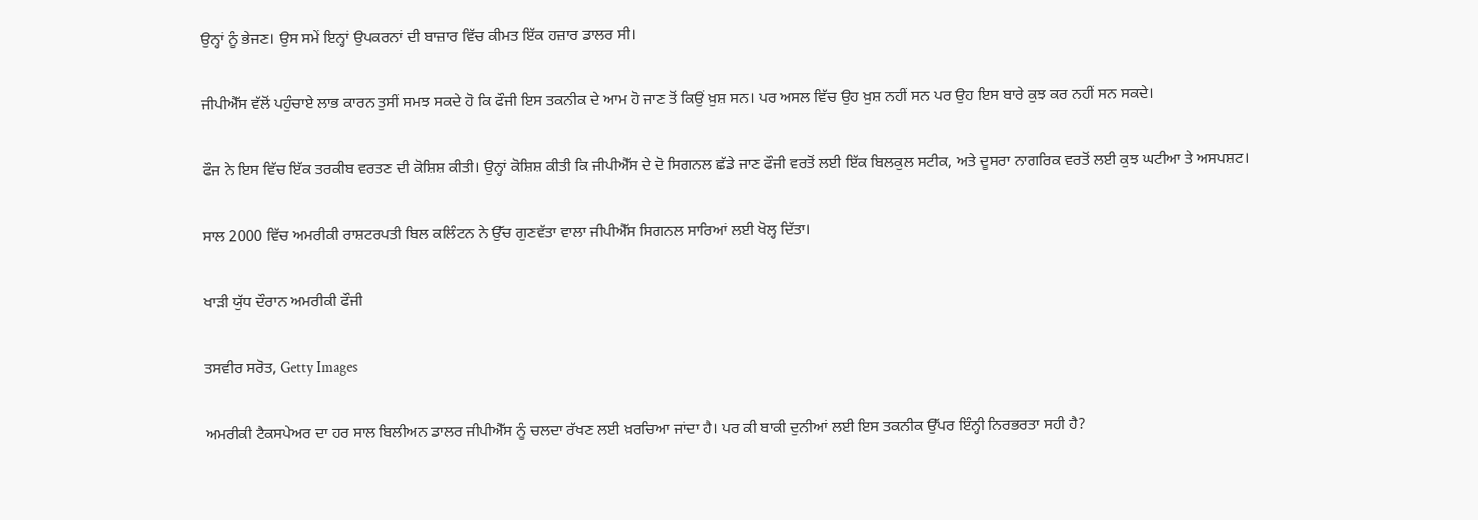ਉਨ੍ਹਾਂ ਨੂੰ ਭੇਜਣ। ਉਸ ਸਮੇਂ ਇਨ੍ਹਾਂ ਉਪਕਰਨਾਂ ਦੀ ਬਾਜ਼ਾਰ ਵਿੱਚ ਕੀਮਤ ਇੱਕ ਹਜ਼ਾਰ ਡਾਲਰ ਸੀ।

ਜੀਪੀਐੱਸ ਵੱਲੋਂ ਪਹੁੰਚਾਏ ਲਾਭ ਕਾਰਨ ਤੁਸੀਂ ਸਮਝ ਸਕਦੇ ਹੋ ਕਿ ਫੌਜੀ ਇਸ ਤਕਨੀਕ ਦੇ ਆਮ ਹੋ ਜਾਣ ਤੋਂ ਕਿਉਂ ਖ਼ੁਸ਼ ਸਨ। ਪਰ ਅਸਲ ਵਿੱਚ ਉਹ ਖ਼ੁਸ਼ ਨਹੀਂ ਸਨ ਪਰ ਉਹ ਇਸ ਬਾਰੇ ਕੁਝ ਕਰ ਨਹੀਂ ਸਨ ਸਕਦੇ।

ਫੌਜ ਨੇ ਇਸ ਵਿੱਚ ਇੱਕ ਤਰਕੀਬ ਵਰਤਣ ਦੀ ਕੋਸ਼ਿਸ਼ ਕੀਤੀ। ਉਨ੍ਹਾਂ ਕੋਸ਼ਿਸ਼ ਕੀਤੀ ਕਿ ਜੀਪੀਐੱਸ ਦੇ ਦੋ ਸਿਗਨਲ ਛੱਡੇ ਜਾਣ ਫੌਜੀ ਵਰਤੋਂ ਲਈ ਇੱਕ ਬਿਲਕੁਲ ਸਟੀਕ, ਅਤੇ ਦੂਸਰਾ ਨਾਗਰਿਕ ਵਰਤੋਂ ਲਈ ਕੁਝ ਘਟੀਆ ਤੇ ਅਸਪਸ਼ਟ।

ਸਾਲ 2000 ਵਿੱਚ ਅਮਰੀਕੀ ਰਾਸ਼ਟਰਪਤੀ ਬਿਲ ਕਲਿੰਟਨ ਨੇ ਉੱਚ ਗੁਣਵੱਤਾ ਵਾਲਾ ਜੀਪੀਐੱਸ ਸਿਗਨਲ ਸਾਰਿਆਂ ਲਈ ਖੋਲ੍ਹ ਦਿੱਤਾ।

ਖਾੜੀ ਯੁੱਧ ਦੌਰਾਨ ਅਮਰੀਕੀ ਫੌਜੀ

ਤਸਵੀਰ ਸਰੋਤ, Getty Images

ਅਮਰੀਕੀ ਟੈਕਸਪੇਅਰ ਦਾ ਹਰ ਸਾਲ ਬਿਲੀਅਨ ਡਾਲਰ ਜੀਪੀਐੱਸ ਨੂੰ ਚਲਦਾ ਰੱਖਣ ਲਈ ਖ਼ਰਚਿਆ ਜਾਂਦਾ ਹੈ। ਪਰ ਕੀ ਬਾਕੀ ਦੁਨੀਆਂ ਲਈ ਇਸ ਤਕਨੀਕ ਉੱਪਰ ਇੰਨ੍ਹੀ ਨਿਰਭਰਤਾ ਸਹੀ ਹੈ?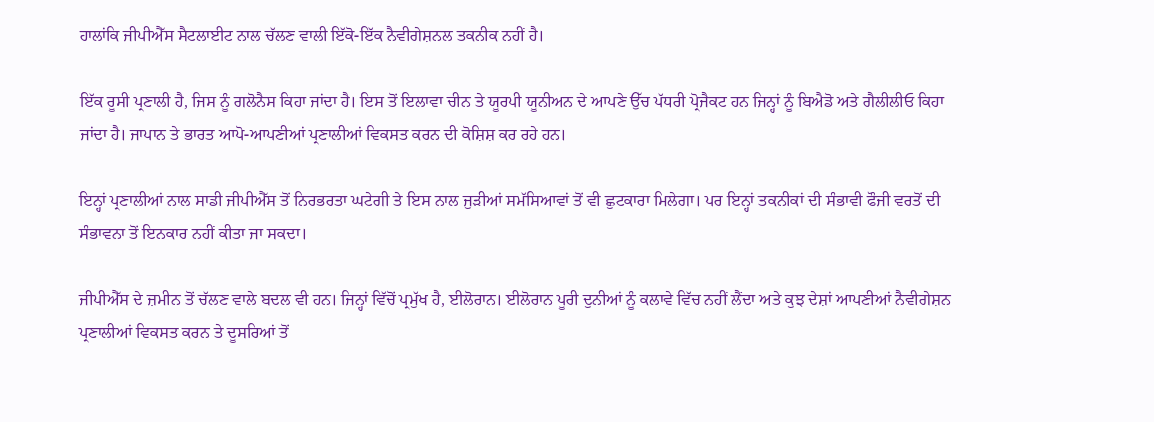ਹਾਲਾਂਕਿ ਜੀਪੀਐੱਸ ਸੈਟਲਾਈਟ ਨਾਲ ਚੱਲਣ ਵਾਲੀ ਇੱਕੋ-ਇੱਕ ਨੈਵੀਗੇਸ਼ਨਲ ਤਕਨੀਕ ਨਹੀਂ ਹੈ।

ਇੱਕ ਰੂਸੀ ਪ੍ਰਣਾਲੀ ਹੈ, ਜਿਸ ਨੂੰ ਗਲੋਨੈਸ ਕਿਹਾ ਜਾਂਦਾ ਹੈ। ਇਸ ਤੋਂ ਇਲਾਵਾ ਚੀਨ ਤੇ ਯੂਰਪੀ ਯੂਨੀਅਨ ਦੇ ਆਪਣੇ ਉੱਚ ਪੱਧਰੀ ਪ੍ਰੋਜੈਕਟ ਹਨ ਜਿਨ੍ਹਾਂ ਨੂੰ ਬਿਐਡੋ ਅਤੇ ਗੈਲੀਲੀਓ ਕਿਹਾ ਜਾਂਦਾ ਹੈ। ਜਾਪਾਨ ਤੇ ਭਾਰਤ ਆਪੋ-ਆਪਣੀਆਂ ਪ੍ਰਣਾਲੀਆਂ ਵਿਕਸਤ ਕਰਨ ਦੀ ਕੋਸ਼ਿਸ਼ ਕਰ ਰਹੇ ਹਨ।

ਇਨ੍ਹਾਂ ਪ੍ਰਣਾਲੀਆਂ ਨਾਲ ਸਾਡੀ ਜੀਪੀਐੱਸ ਤੋਂ ਨਿਰਭਰਤਾ ਘਟੇਗੀ ਤੇ ਇਸ ਨਾਲ ਜੁੜੀਆਂ ਸਮੱਸਿਆਵਾਂ ਤੋਂ ਵੀ ਛੁਟਕਾਰਾ ਮਿਲੇਗਾ। ਪਰ ਇਨ੍ਹਾਂ ਤਕਨੀਕਾਂ ਦੀ ਸੰਭਾਵੀ ਫੌਜੀ ਵਰਤੋਂ ਦੀ ਸੰਭਾਵਨਾ ਤੋਂ ਇਨਕਾਰ ਨਹੀਂ ਕੀਤਾ ਜਾ ਸਕਦਾ।

ਜੀਪੀਐੱਸ ਦੇ ਜ਼ਮੀਨ ਤੋਂ ਚੱਲਣ ਵਾਲੇ ਬਦਲ ਵੀ ਹਨ। ਜਿਨ੍ਹਾਂ ਵਿੱਚੋਂ ਪ੍ਰਮੁੱਖ ਹੈ, ਈਲੋਰਾਨ। ਈਲੋਰਾਨ ਪੂਰੀ ਦੁਨੀਆਂ ਨੂੰ ਕਲਾਵੇ ਵਿੱਚ ਨਹੀਂ ਲੈਂਦਾ ਅਤੇ ਕੁਝ ਦੇਸ਼ਾਂ ਆਪਣੀਆਂ ਨੈਵੀਗੇਸ਼ਨ ਪ੍ਰਣਾਲੀਆਂ ਵਿਕਸਤ ਕਰਨ ਤੇ ਦੂਸਰਿਆਂ ਤੋਂ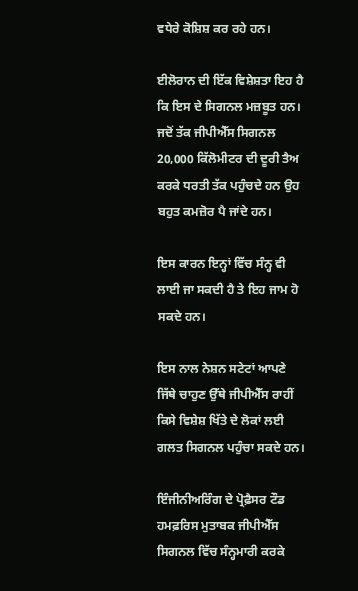ਵਧੇਰੇ ਕੋਸ਼ਿਸ਼ ਕਰ ਰਹੇ ਹਨ।

ਈਲੋਰਾਨ ਦੀ ਇੱਕ ਵਿਸ਼ੇਸ਼ਤਾ ਇਹ ਹੈ ਕਿ ਇਸ ਦੇ ਸਿਗਨਲ ਮਜ਼ਬੂਤ ਹਨ। ਜਦੋਂ ਤੱਕ ਜੀਪੀਐੱਸ ਸਿਗਨਲ 20,000 ਕਿੱਲੋਮੀਟਰ ਦੀ ਦੂਰੀ ਤੈਅ ਕਰਕੇ ਧਰਤੀ ਤੱਕ ਪਹੁੰਚਦੇ ਹਨ ਉਹ ਬਹੁਤ ਕਮਜ਼ੋਰ ਪੈ ਜਾਂਦੇ ਹਨ।

ਇਸ ਕਾਰਨ ਇਨ੍ਹਾਂ ਵਿੱਚ ਸੰਨ੍ਹ ਵੀ ਲਾਈ ਜਾ ਸਕਦੀ ਹੈ ਤੇ ਇਹ ਜਾਮ ਹੋ ਸਕਦੇ ਹਨ।

ਇਸ ਨਾਲ ਨੇਸ਼ਨ ਸਟੇਟਾਂ ਆਪਣੇ ਜਿੱਥੇ ਚਾਹੁਣ ਉੱਥੇ ਜੀਪੀਐੱਸ ਰਾਹੀਂ ਕਿਸੇ ਵਿਸ਼ੇਸ਼ ਖਿੱਤੇ ਦੇ ਲੋਕਾਂ ਲਈ ਗਲਤ ਸਿਗਨਲ ਪਹੁੰਚਾ ਸਕਦੇ ਹਨ।

ਇੰਜੀਨੀਅਰਿੰਗ ਦੇ ਪ੍ਰੋਫ਼ੈਸਰ ਟੌਡ ਹਮਫ਼ਰਿਸ ਮੁਤਾਬਕ ਜੀਪੀਐੱਸ ਸਿਗਨਲ ਵਿੱਚ ਸੰਨ੍ਹਮਾਰੀ ਕਰਕੇ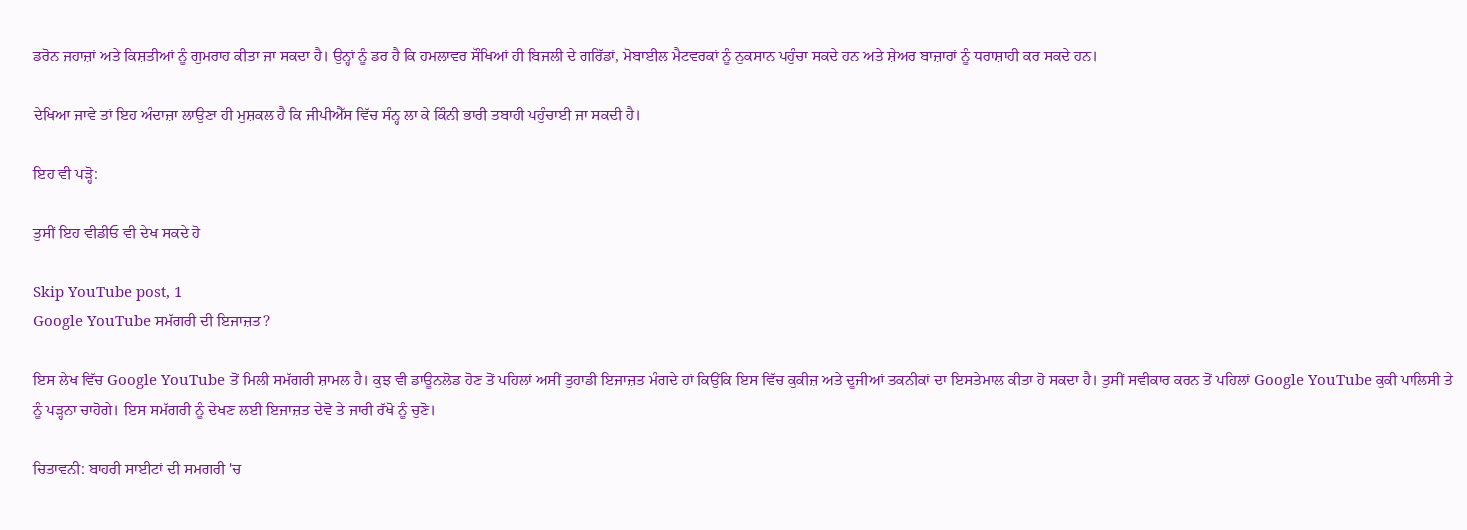ਡਰੋਨ ਜਹਾਜ਼ਾਂ ਅਤੇ ਕਿਸ਼ਤੀਆਂ ਨੂੰ ਗੁਮਰਾਹ ਕੀਤਾ ਜਾ ਸਕਦਾ ਹੈ। ਉਨ੍ਹਾਂ ਨੂੰ ਡਰ ਹੈ ਕਿ ਹਮਲਾਵਰ ਸੌਖਿਆਂ ਹੀ ਬਿਜਲੀ ਦੇ ਗਰਿੱਡਾਂ, ਮੋਬਾਈਲ ਮੈਟਵਰਕਾਂ ਨੂੰ ਨੁਕਸਾਨ ਪਹੁੰਚਾ ਸਕਦੇ ਹਨ ਅਤੇ ਸ਼ੇਅਰ ਬਾਜ਼ਾਰਾਂ ਨੂੰ ਧਰਾਸ਼ਾਹੀ ਕਰ ਸਕਦੇ ਹਨ।

ਦੇਖਿਆ ਜਾਵੇ ਤਾਂ ਇਹ ਅੰਦਾਜ਼ਾ ਲਾਉਣਾ ਹੀ ਮੁਸ਼ਕਲ ਹੈ ਕਿ ਜੀਪੀਐੱਸ ਵਿੱਚ ਸੰਨ੍ਹ ਲਾ ਕੇ ਕਿੰਨੀ ਭਾਰੀ ਤਬਾਹੀ ਪਹੁੰਚਾਈ ਜਾ ਸਕਦੀ ਹੈ।

ਇਹ ਵੀ ਪੜ੍ਹੋ:

ਤੁਸੀਂ ਇਹ ਵੀਡੀਓ ਵੀ ਦੇਖ ਸਕਦੇ ਹੋ

Skip YouTube post, 1
Google YouTube ਸਮੱਗਰੀ ਦੀ ਇਜਾਜ਼ਤ?

ਇਸ ਲੇਖ ਵਿੱਚ Google YouTube ਤੋਂ ਮਿਲੀ ਸਮੱਗਰੀ ਸ਼ਾਮਲ ਹੈ। ਕੁਝ ਵੀ ਡਾਊਨਲੋਡ ਹੋਣ ਤੋਂ ਪਹਿਲਾਂ ਅਸੀਂ ਤੁਹਾਡੀ ਇਜਾਜ਼ਤ ਮੰਗਦੇ ਹਾਂ ਕਿਉਂਕਿ ਇਸ ਵਿੱਚ ਕੁਕੀਜ਼ ਅਤੇ ਦੂਜੀਆਂ ਤਕਨੀਕਾਂ ਦਾ ਇਸਤੇਮਾਲ ਕੀਤਾ ਹੋ ਸਕਦਾ ਹੈ। ਤੁਸੀਂ ਸਵੀਕਾਰ ਕਰਨ ਤੋਂ ਪਹਿਲਾਂ Google YouTube ਕੁਕੀ ਪਾਲਿਸੀ ਤੇ ਨੂੰ ਪੜ੍ਹਨਾ ਚਾਹੋਗੇ। ਇਸ ਸਮੱਗਰੀ ਨੂੰ ਦੇਖਣ ਲਈ ਇਜਾਜ਼ਤ ਦੇਵੋ ਤੇ ਜਾਰੀ ਰੱਖੋ ਨੂੰ ਚੁਣੋ।

ਚਿਤਾਵਨੀ: ਬਾਹਰੀ ਸਾਈਟਾਂ ਦੀ ਸਮਗਰੀ 'ਚ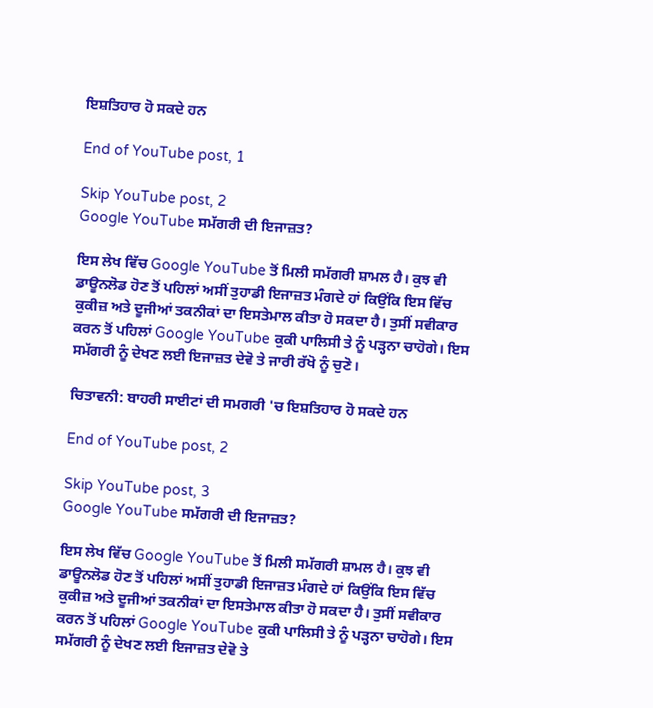ਇਸ਼ਤਿਹਾਰ ਹੋ ਸਕਦੇ ਹਨ

End of YouTube post, 1

Skip YouTube post, 2
Google YouTube ਸਮੱਗਰੀ ਦੀ ਇਜਾਜ਼ਤ?

ਇਸ ਲੇਖ ਵਿੱਚ Google YouTube ਤੋਂ ਮਿਲੀ ਸਮੱਗਰੀ ਸ਼ਾਮਲ ਹੈ। ਕੁਝ ਵੀ ਡਾਊਨਲੋਡ ਹੋਣ ਤੋਂ ਪਹਿਲਾਂ ਅਸੀਂ ਤੁਹਾਡੀ ਇਜਾਜ਼ਤ ਮੰਗਦੇ ਹਾਂ ਕਿਉਂਕਿ ਇਸ ਵਿੱਚ ਕੁਕੀਜ਼ ਅਤੇ ਦੂਜੀਆਂ ਤਕਨੀਕਾਂ ਦਾ ਇਸਤੇਮਾਲ ਕੀਤਾ ਹੋ ਸਕਦਾ ਹੈ। ਤੁਸੀਂ ਸਵੀਕਾਰ ਕਰਨ ਤੋਂ ਪਹਿਲਾਂ Google YouTube ਕੁਕੀ ਪਾਲਿਸੀ ਤੇ ਨੂੰ ਪੜ੍ਹਨਾ ਚਾਹੋਗੇ। ਇਸ ਸਮੱਗਰੀ ਨੂੰ ਦੇਖਣ ਲਈ ਇਜਾਜ਼ਤ ਦੇਵੋ ਤੇ ਜਾਰੀ ਰੱਖੋ ਨੂੰ ਚੁਣੋ।

ਚਿਤਾਵਨੀ: ਬਾਹਰੀ ਸਾਈਟਾਂ ਦੀ ਸਮਗਰੀ 'ਚ ਇਸ਼ਤਿਹਾਰ ਹੋ ਸਕਦੇ ਹਨ

End of YouTube post, 2

Skip YouTube post, 3
Google YouTube ਸਮੱਗਰੀ ਦੀ ਇਜਾਜ਼ਤ?

ਇਸ ਲੇਖ ਵਿੱਚ Google YouTube ਤੋਂ ਮਿਲੀ ਸਮੱਗਰੀ ਸ਼ਾਮਲ ਹੈ। ਕੁਝ ਵੀ ਡਾਊਨਲੋਡ ਹੋਣ ਤੋਂ ਪਹਿਲਾਂ ਅਸੀਂ ਤੁਹਾਡੀ ਇਜਾਜ਼ਤ ਮੰਗਦੇ ਹਾਂ ਕਿਉਂਕਿ ਇਸ ਵਿੱਚ ਕੁਕੀਜ਼ ਅਤੇ ਦੂਜੀਆਂ ਤਕਨੀਕਾਂ ਦਾ ਇਸਤੇਮਾਲ ਕੀਤਾ ਹੋ ਸਕਦਾ ਹੈ। ਤੁਸੀਂ ਸਵੀਕਾਰ ਕਰਨ ਤੋਂ ਪਹਿਲਾਂ Google YouTube ਕੁਕੀ ਪਾਲਿਸੀ ਤੇ ਨੂੰ ਪੜ੍ਹਨਾ ਚਾਹੋਗੇ। ਇਸ ਸਮੱਗਰੀ ਨੂੰ ਦੇਖਣ ਲਈ ਇਜਾਜ਼ਤ ਦੇਵੋ ਤੇ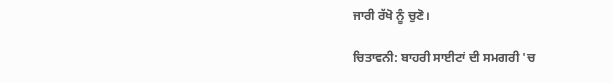ਜਾਰੀ ਰੱਖੋ ਨੂੰ ਚੁਣੋ।

ਚਿਤਾਵਨੀ: ਬਾਹਰੀ ਸਾਈਟਾਂ ਦੀ ਸਮਗਰੀ 'ਚ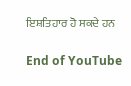ਇਸ਼ਤਿਹਾਰ ਹੋ ਸਕਦੇ ਹਨ

End of YouTube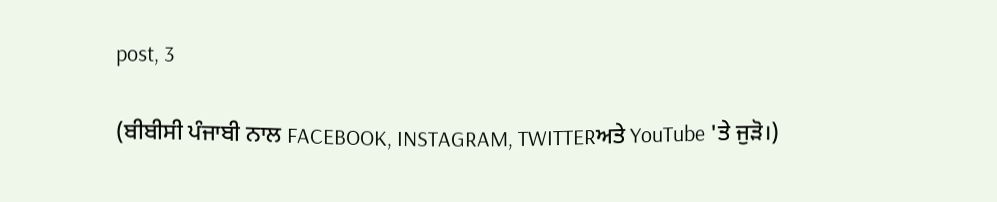post, 3

(ਬੀਬੀਸੀ ਪੰਜਾਬੀ ਨਾਲ FACEBOOK, INSTAGRAM, TWITTERਅਤੇ YouTube 'ਤੇ ਜੁੜੋ।)